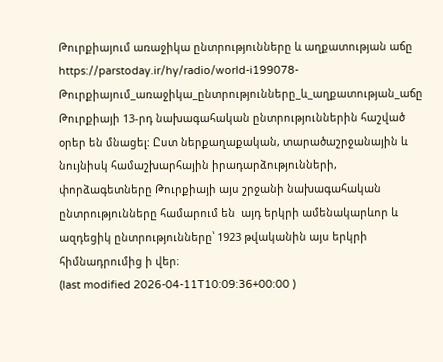Թուրքիայում առաջիկա ընտրությունները և աղքատության աճը
https://parstoday.ir/hy/radio/world-i199078-Թուրքիայում_առաջիկա_ընտրությունները_և_աղքատության_աճը
Թուրքիայի 13-րդ նախագահական ընտրություններին հաշված օրեր են մնացել: Ըստ ներքաղաքական, տարածաշրջանային և նույնիսկ համաշխարհային իրադարձությունների, փորձագետները Թուրքիայի այս շրջանի նախագահական ընտրությունները համարում են  այդ երկրի ամենակարևոր և ազդեցիկ ընտրությունները՝ 1923 թվականին այս երկրի հիմնադրումից ի վեր։
(last modified 2026-04-11T10:09:36+00:00 )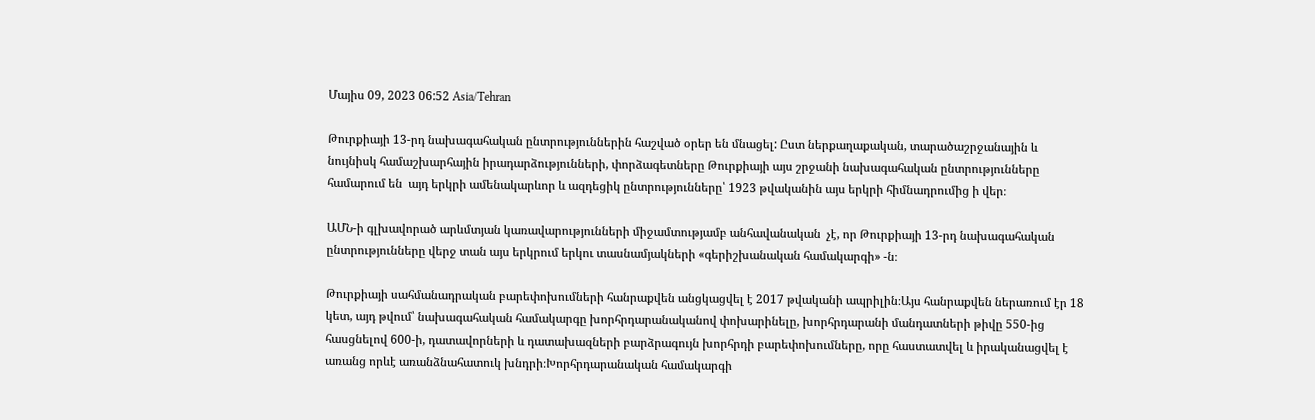Մայիս 09, 2023 06:52 Asia/Tehran

Թուրքիայի 13-րդ նախագահական ընտրություններին հաշված օրեր են մնացել: Ըստ ներքաղաքական, տարածաշրջանային և նույնիսկ համաշխարհային իրադարձությունների, փորձագետները Թուրքիայի այս շրջանի նախագահական ընտրությունները համարում են  այդ երկրի ամենակարևոր և ազդեցիկ ընտրությունները՝ 1923 թվականին այս երկրի հիմնադրումից ի վեր։

ԱՄՆ-ի գլխավորած արևմտյան կառավարությունների միջամտությամբ անհավանական  չէ, որ Թուրքիայի 13-րդ նախագահական ընտրությունները վերջ տան այս երկրում երկու տասնամյակների «գերիշխանական համակարգի» -ն։

Թուրքիայի սահմանադրական բարեփոխումների հանրաքվեն անցկացվել է 2017 թվականի ապրիլին։Այս հանրաքվեն ներառում էր 18 կետ, այդ թվում՝ նախագահական համակարգը խորհրդարանականով փոխարինելը, խորհրդարանի մանդատների թիվը 550-ից հասցնելով 600-ի, դատավորների և դատախազների բարձրագույն խորհրդի բարեփոխումները, որը հաստատվել և իրականացվել է առանց որևէ առանձնահատուկ խնդրի։Խորհրդարանական համակարգի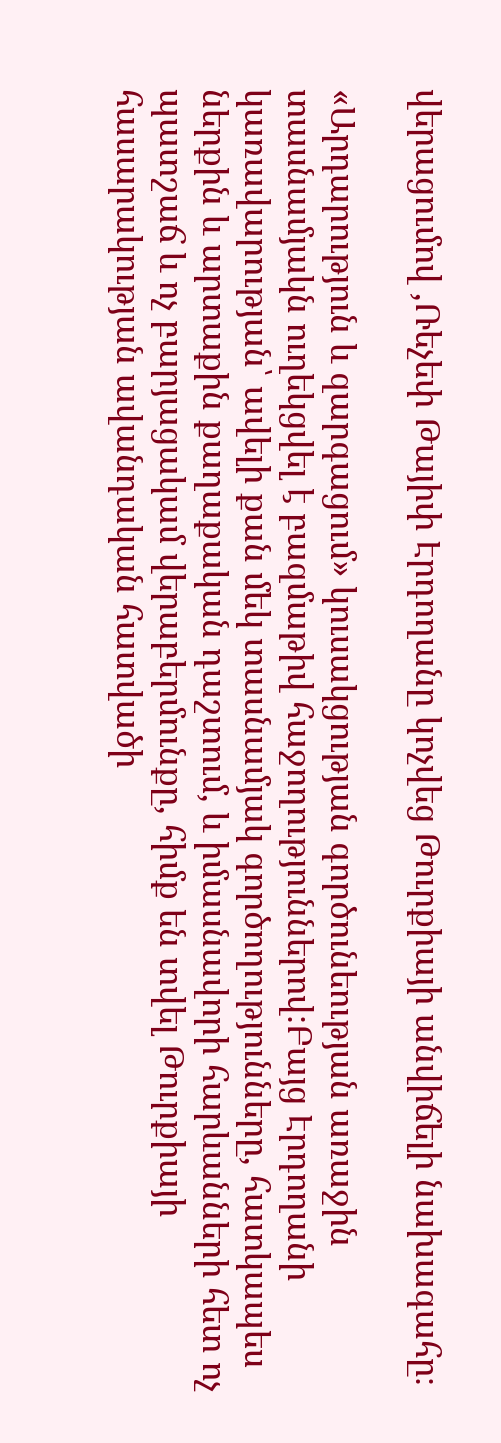վերացումով ,Ռեչեփ Թայիփ Էրդողանը կոչվեց Թուրքիայի անվիճելի նախագահը։

«Արդարություն և զարգացում» կուսակցության գործունեության առաջին տասնամյակն ուղեկցվել է բազմաթիվ հաջողություններով։Բայց Էրդողանի կառավարության՝ ավելի քան մեկ տասնամյակ գործողությունները, հատկապես ներքին և արտաքին քաղաքական դաշտում, և իմասնավորի հարևանների հետ ոչ պատշաճ և ոչ բարյացակամ վերաբերմունքը, հիմք են տվել Թուրքիայի հասարակության ավանդական հատվածի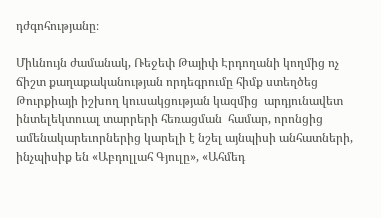դժգոհությանը։

Միևնույն ժամանակ, Ռեջեփ Թայիփ Էրդողանի կողմից ոչ ճիշտ քաղաքականության որդեգրումը հիմք ստեղծեց Թուրքիայի իշխող կուսակցության կազմից  արդյունավետ ինտելեկտուալ տարրերի հեռացման  համար, որոնցից  ամենակարեւորներից կարելի է նշել այնպիսի անհատների, ինչպիսիք են «Աբդոլլահ Գյուլը», «Ահմեդ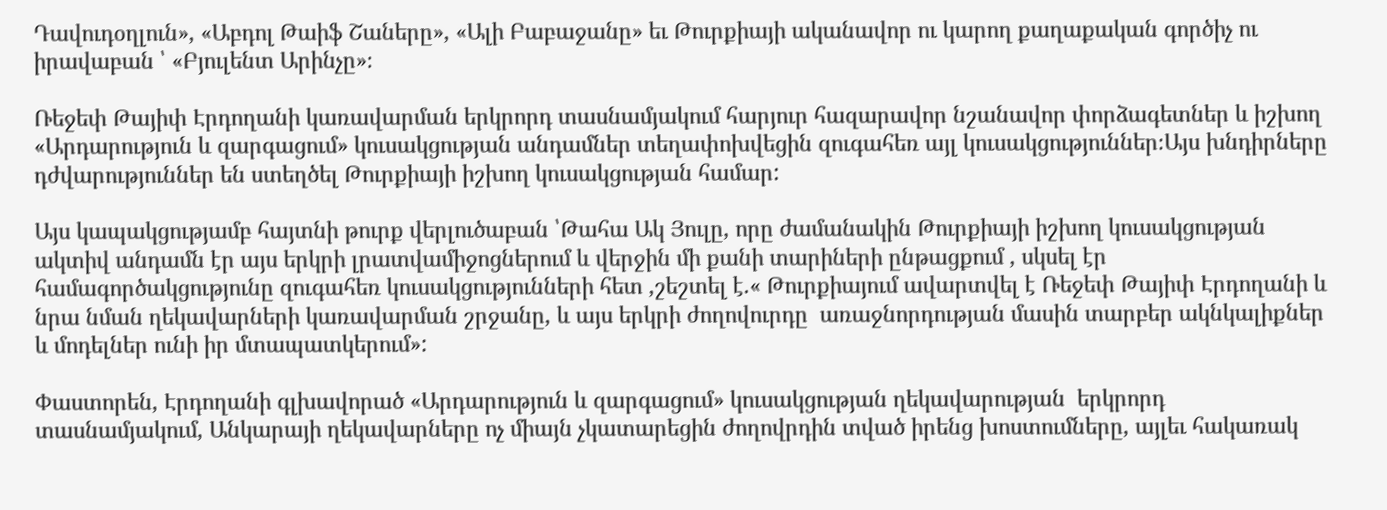Դավուդօղլուն», «Աբդոլ Թաիֆ Շաները», «Ալի Բաբաջանը» եւ Թուրքիայի ականավոր ու կարող քաղաքական գործիչ ու իրավաբան ՝ «Բյուլենտ Արինչը»։

Ռեջեփ Թայիփ Էրդողանի կառավարման երկրորդ տասնամյակում հարյուր հազարավոր նշանավոր փորձագետներ և իշխող «Արդարություն և զարգացում» կուսակցության անդամներ տեղափոխվեցին զուգահեռ այլ կուսակցություններ։Այս խնդիրները  դժվարություններ են ստեղծել Թուրքիայի իշխող կուսակցության համար:

Այս կապակցությամբ հայտնի թուրք վերլուծաբան ՝Թահա Ակ Յուլը, որը ժամանակին Թուրքիայի իշխող կուսակցության ակտիվ անդամն էր այս երկրի լրատվամիջոցներում և վերջին մի քանի տարիների ընթացքում , սկսել էր  համագործակցությունը զուգահեռ կուսակցությունների հետ ,շեշտել է.« Թուրքիայում ավարտվել է Ռեջեփ Թայիփ Էրդողանի և նրա նման ղեկավարների կառավարման շրջանը, և այս երկրի ժողովուրդը  առաջնորդության մասին տարբեր ակնկալիքներ և մոդելներ ունի իր մտապատկերում»:

Փաստորեն, Էրդողանի գլխավորած «Արդարություն և զարգացում» կուսակցության ղեկավարության  երկրորդ տասնամյակում, Անկարայի ղեկավարները ոչ միայն չկատարեցին ժողովրդին տված իրենց խոստումները, այլեւ հակառակ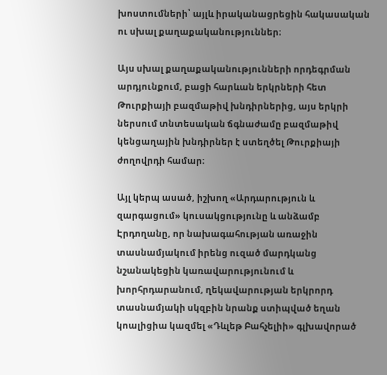խոստումների՝ այլև իրականացրեցին հակասական ու սխալ քաղաքականություններ։

Այս սխալ քաղաքականությունների որդեգրման արդյունքում, բացի հարևան երկրների հետ Թուրքիայի բազմաթիվ խնդիրներից, այս երկրի ներսում տնտեսական ճգնաժամը բազմաթիվ կենցաղային խնդիրներ է ստեղծել Թուրքիայի ժողովրդի համար։

Այլ կերպ ասած, իշխող «Արդարություն և զարգացում» կուսակցությունը և անձամբ Էրդողանը, որ նախագահության առաջին տասնամյակում իրենց ուզած մարդկանց նշանակեցին կառավարությունում և խորհրդարանում, ղեկավարության երկրորդ տասնամյակի սկզբին նրանք ստիպված եղան կոալիցիա կազմել «Դևլեթ Բահչելիի» գլխավորած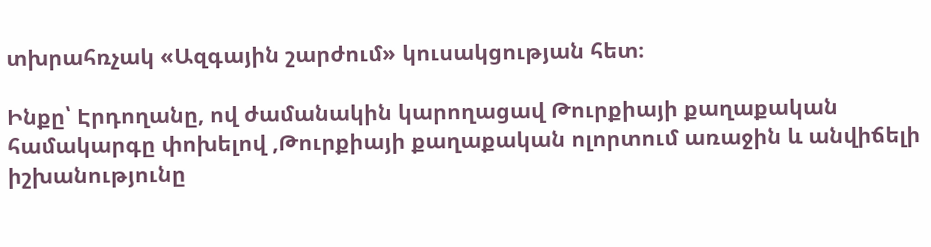տխրահռչակ «Ազգային շարժում» կուսակցության հետ։

Ինքը՝ Էրդողանը, ով ժամանակին կարողացավ Թուրքիայի քաղաքական համակարգը փոխելով ,Թուրքիայի քաղաքական ոլորտում առաջին և անվիճելի իշխանությունը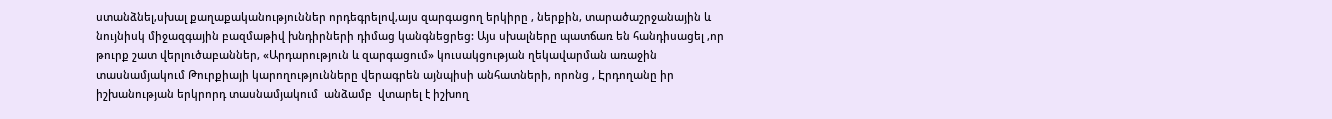ստանձնել,սխալ քաղաքականություններ որդեգրելով,այս զարգացող երկիրը , ներքին, տարածաշրջանային և նույնիսկ միջազգային բազմաթիվ խնդիրների դիմաց կանգնեցրեց: Այս սխալները պատճառ են հանդիսացել ,որ թուրք շատ վերլուծաբաններ, «Արդարություն և զարգացում» կուսակցության ղեկավարման առաջին տասնամյակում Թուրքիայի կարողությունները վերագրեն այնպիսի անհատների, որոնց , Էրդողանը իր իշխանության երկրորդ տասնամյակում  անձամբ  վտարել է իշխող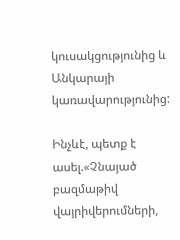կուսակցությունից և Անկարայի կառավարությունից:

Ինչևէ, պետք է ասել.«Չնայած բազմաթիվ վայրիվերումների,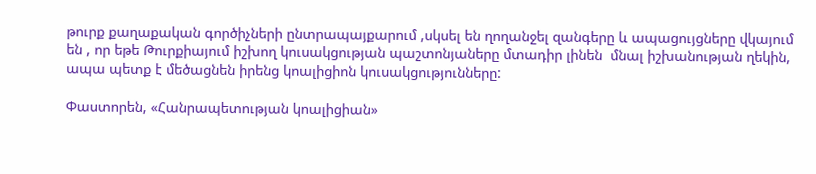թուրք քաղաքական գործիչների ընտրապայքարում ,սկսել են ղողանջել զանգերը և ապացույցները վկայում են , որ եթե Թուրքիայում իշխող կուսակցության պաշտոնյաները մտադիր լինեն  մնալ իշխանության ղեկին, ապա պետք է մեծացնեն իրենց կոալիցիոն կուսակցությունները:

Փաստորեն, «Հանրապետության կոալիցիան»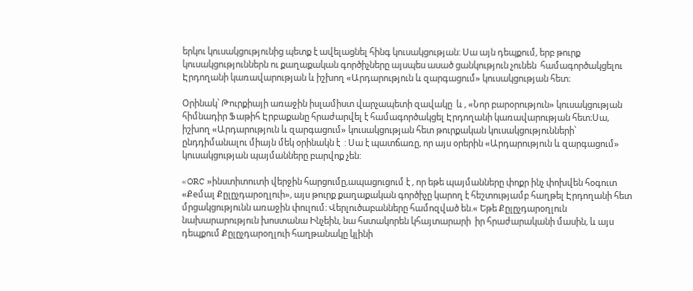երկու կուսակցությունից պետք է ավելացնել հինգ կուսակցության: Սա այն դեպքում, երբ թուրք կուսակցություններն ու քաղաքական գործիչները այսպես ասած ցանկություն չունեն  համագործակցելու Էրդողանի կառավարության և իշխող «Արդարություն և զարգացում» կուսակցության հետ։

Օրինակ՝ Թուրքիայի առաջին իսլամիստ վարչապետի զավակը  և , «Նոր բարօրություն» կուսակցության հիմնադիր Ֆաթիհ Էրբաքանը հրաժարվել է համագործակցել Էրդողանի կառավարության հետ։Սա,  իշխող «Արդարություն և զարգացում» կուսակցության հետ թուրքական կուսակցությունների՝ ընդդիմանալու միայն մեկ օրինակն է  : Սա է պատճառը, որ այս օրերին «Արդարություն և զարգացում» կուսակցության պայմանները բարվոք չեն:

«ORC »ինստիտուտի վերջին հարցումը,ապացուցում է , որ եթե պայմանները փոքր ինչ փոխվեն հօգուտ «Քeմալ Քըլըչդարօղլուի», այս թուրք քաղաքական գործիչը կարող է հեշտությամբ հաղթել Էրդողանի հետ մրցակցությունն առաջին փուլում։ Վերլուծաբանները համոզված են.« Եթե Քըլըչդարօղլուն նախարարություն խոստանա Ինչեին, նա հստակորեն կհայտարարի  իր հրաժարականի մասին, և այս դեպքում Քըլըչդարօղլուի հաղթանակը կլինի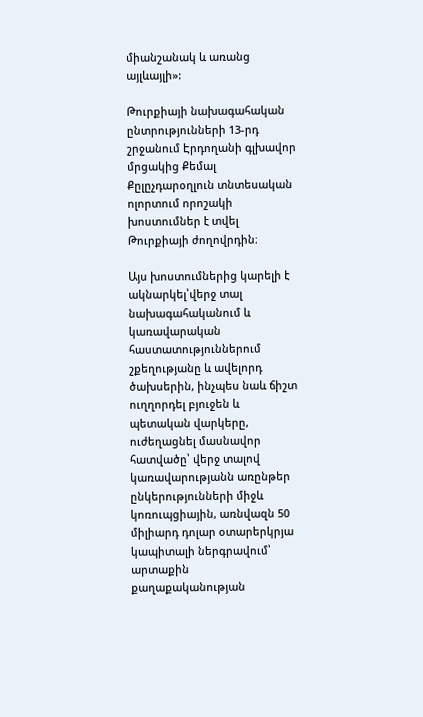միանշանակ և առանց այլևայլի»:

Թուրքիայի նախագահական ընտրությունների 13-րդ շրջանում Էրդողանի գլխավոր մրցակից Քեմալ Քըլըչդարօղլուն տնտեսական ոլորտում որոշակի խոստումներ է տվել Թուրքիայի ժողովրդին։

Այս խոստումներից կարելի է ակնարկել՝վերջ տալ նախագահականում և կառավարական հաստատություններում շքեղությանը և ավելորդ ծախսերին, ինչպես նաև ճիշտ ուղղորդել բյուջեն և պետական վարկերը, ուժեղացնել մասնավոր հատվածը՝ վերջ տալով կառավարությանն առընթեր ընկերությունների միջև կոռուպցիային, առնվազն 50 միլիարդ դոլար օտարերկրյա կապիտալի ներգրավում՝ արտաքին քաղաքականության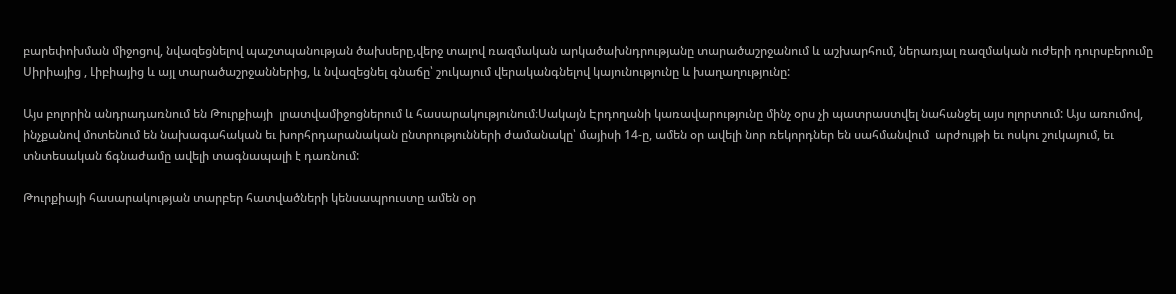բարեփոխման միջոցով, նվազեցնելով պաշտպանության ծախսերը,վերջ տալով ռազմական արկածախնդրությանը տարածաշրջանում և աշխարհում, ներառյալ ռազմական ուժերի դուրսբերումը Սիրիայից , Լիբիայից և այլ տարածաշրջաններից, և նվազեցնել գնաճը՝ շուկայում վերականգնելով կայունությունը և խաղաղությունը:

Այս բոլորին անդրադառնում են Թուրքիայի  լրատվամիջոցներում և հասարակությունում։Սակայն Էրդողանի կառավարությունը մինչ օրս չի պատրաստվել նահանջել այս ոլորտում: Այս առումով, ինչքանով մոտենում են նախագահական եւ խորհրդարանական ընտրությունների ժամանակը՝ մայիսի 14-ը, ամեն օր ավելի նոր ռեկորդներ են սահմանվում  արժույթի եւ ոսկու շուկայում, եւ տնտեսական ճգնաժամը ավելի տագնապալի է դառնում:

Թուրքիայի հասարակության տարբեր հատվածների կենսապրուստը ամեն օր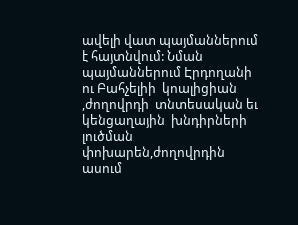ավելի վատ պայմաններում է հայտնվում: Նման պայմաններում Էրդողանի ու Բահչելիի  կոալիցիան ,ժողովրդի  տնտեսական եւ կենցաղային  խնդիրների լուծման փոխարեն,ժողովրդին ասում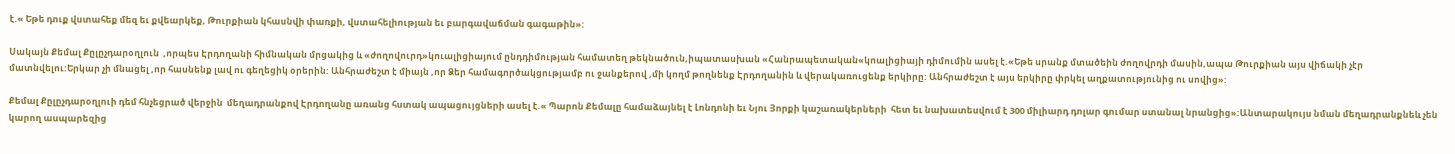է.« Եթե դուք վստահեք մեզ եւ քվեարկեք, Թուրքիան կհասնվի փառքի, վստահելիության եւ բարգավաճման գագաթին»:

Սակայն Քեմալ Քըլըչդարօղլուն  ,որպես Էրդողանի հիմնական մրցակից և «ժողովուրդ»կուալիցիայում ընդդիմության համատեղ թեկնածուն,իպատասխան «Հանրապետական«կոալիցիայի դիմումին ասել է.«Եթե սրանք մտածեին ժողովրդի մասին,ապա Թուրքիան այս վիճակի չէր մատնվելու:Երկար չի մնացել ,որ հասնենք լավ ու գեղեցիկ օրերին: Անհրաժեշտ է միայն ,որ Ձեր համագործակցությամբ ու ջանքերով ,մի կողմ թողնենք Էրդողանին և վերակառուցենք երկիրը: Անհրաժեշտ է այս երկիրը փրկել աղքատությունից ու սովից»:

Քեմալ Քըլըչդարօղլուի դեմ հնչեցրած վերջին  մեղադրանքով Էրդողանը առանց հստակ ապացույցների ասել է.« Պարոն Քեմալը համաձայնել է Լոնդոնի եւ Նյու Յորքի կաշառակերների  հետ եւ նախատեսվում է 300 միլիարդ դոլար գումար ստանալ նրանցից»:Անտարակույս նման մեղադրանքնեև չեն կարող ասպարեզից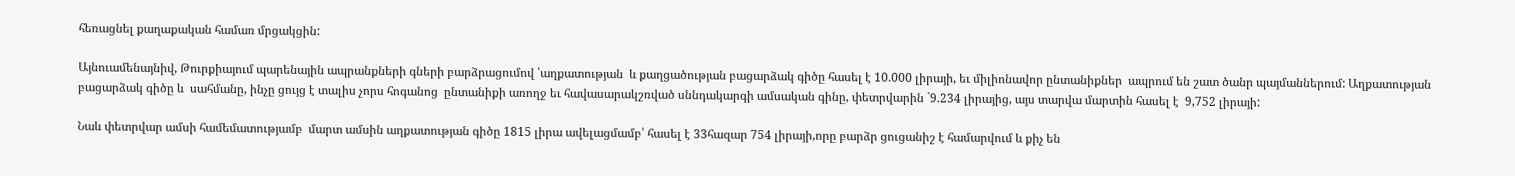հեռացնել քաղաքական համառ մրցակցին:

Այնուամենայնիվ, Թուրքիայում պարենային ապրանքների գների բարձրացումով ՝աղքատության  և քաղցածության բացարձակ գիծը հասել է 10.000 լիրայի, եւ միլիոնավոր ընտանիքներ  ապրում են շատ ծանր պայմաններում: Աղքատության բացարձակ գիծը և  սահմանը, ինչը ցույց է տալիս չորս հոգանոց  ընտանիքի առողջ եւ հավասարակշռված սննդակարգի ամսական գինը, փետրվարին `9.234 լիրայից, այս տարվա մարտին հասել է  9,752 լիրայի:

Նաև փետրվար ամսի համեմատությամբ  մարտ ամսին աղքատության գիծը 1815 լիրա ավելացմամբ՝ հասել է 33հազար 754 լիրայի,որը բարձր ցուցանիշ է համարվում և քիչ են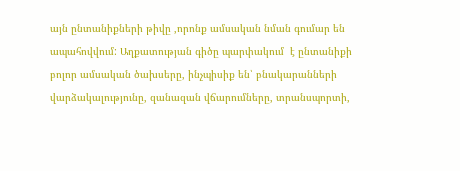այն ընտանիքների թիվը ,որոնք ամսական նման գումար են ապահովվում: Աղքատության գիծը պարփակում  է ընտանիքի բոլոր ամսական ծախսերը, ինչպիսիք են՝ բնակարանների վարձակալությունը, զանազան վճարումները, տրանսպորտի,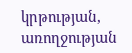կրթության, առողջության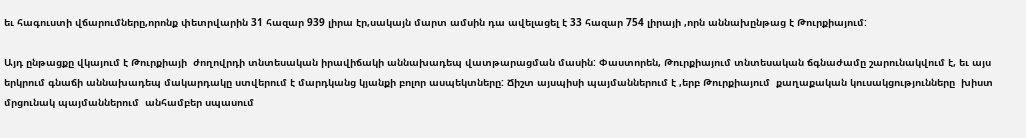եւ հագուստի վճարումները,որոնք փետրվարին 31 հազար 939 լիրա էր,սակայն մարտ ամսին դա ավելացել է 33 հազար 754 լիրայի ,որն աննախընթաց է Թուրքիայում:

Այդ ընթացքը վկայում է Թուրքիայի  ժողովրդի տնտեսական իրավիճակի աննախադեպ վատթարացման մասին: Փաստորեն, Թուրքիայում տնտեսական ճգնաժամը շարունակվում է, եւ այս երկրում գնաճի աննախադեպ մակարդակը ստվերում է մարդկանց կյանքի բոլոր ասպեկտները: Ճիշտ այսպիսի պայմաններում է ,երբ Թուրքիայում  քաղաքական կուսակցությունները  խիստ մրցունակ պայմաններում  անհամբեր սպասում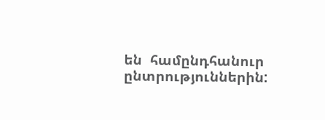են  համընդհանուր ընտրություններին: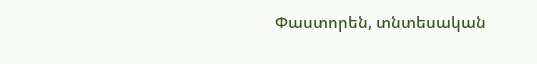Փաստորեն, տնտեսական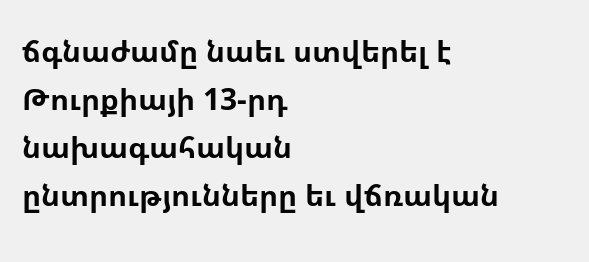ճգնաժամը նաեւ ստվերել է  Թուրքիայի 13-րդ նախագահական ընտրությունները եւ վճռական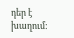դեր է խաղում: